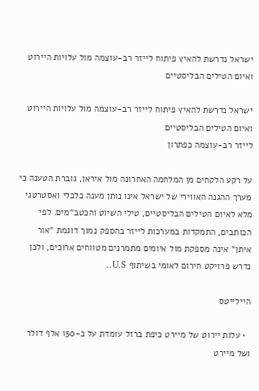ישראל נדרשת להאיץ פיתוח לייזר רב-עוצמה מול עלויות היירוט ואיום הטילים הבליסטיים

ישראל נדרשת להאיץ פיתוח לייזר רב-עוצמה מול עלויות היירוט ואיום הטילים הבליסטיים
לייזר רב-עוצמה כפתרון

על רקע הלקחים מן המלחמה האחרונה מול איראן, גוברת הטענה כי מערך ההגנה האווירי של ישראל אינו נותן מענה כלכלי ואסטרטגי מלא לאיום הטילים הבליסטיים, טילי השיוט והכטב"מים. לפי הכותבים, התמקדות במערכות לייזר בהספק נמוך דוגמת "אור איתן" אינה מספקת מול איומים מתמרנים מטווחים ארוכים, ולכן נדרש פרויקט חירום לאומי בשיתוף U.S..

היילייטס

  • עלות יירוט של מיירט כיפת ברזל עומדת על כ-150 אלף דולר ושל מיירט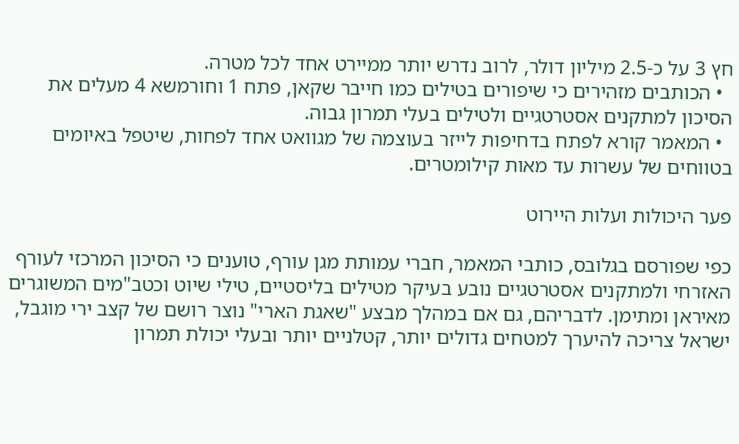חץ 3 על כ-2.5 מיליון דולר, לרוב נדרש יותר ממיירט אחד לכל מטרה.
  • הכותבים מזהירים כי שיפורים בטילים כמו חייבר שקאן, פתח 1 וחורמשא 4 מעלים את הסיכון למתקנים אסטרטגיים ולטילים בעלי תמרון גבוה.
  • המאמר קורא לפתח בדחיפות לייזר בעוצמה של מגוואט אחד לפחות, שיטפל באיומים בטווחים של עשרות עד מאות קילומטרים.

פער היכולות ועלות היירוט

כפי שפורסם בגלובס, כותבי המאמר, חברי עמותת מגן עורף, טוענים כי הסיכון המרכזי לעורף האזרחי ולמתקנים אסטרטגיים נובע בעיקר מטילים בליסטיים, טילי שיוט וכטב"מים המשוגרים מאיראן ומתימן. לדבריהם, גם אם במהלך מבצע "שאגת הארי" נוצר רושם של קצב ירי מוגבל, ישראל צריכה להיערך למטחים גדולים יותר, קטלניים יותר ובעלי יכולת תמרון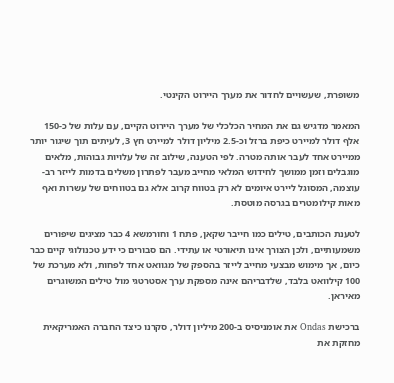משופרת, שעשויים לחדור את מערך היירוט הקינטי.

המאמר מדגיש גם את המחיר הכלכלי של מערך היירוט הקיים, עם עלות של כ-150 אלף דולר למיירט כיפת ברזל וכ-2.5 מיליון דולר למיירט חץ 3, לעיתים תוך שיגור יותר ממיירט אחד לעבר אותה מטרה. לפי הטענה, שילוב זה של עלויות גבוהות, מלאים מוגבלים וזמן ממושך לחידוש המלאי מחייב מעבר לפתרון משלים בדמות לייזר רב-עוצמה, המסוגל ליירט איומים לא רק בטווח קרוב אלא גם בטווחים של עשרות ואף מאות קילומטרים בגרסה מוטסת.

לטענת הכותבים, טילים כמו חייבר שקאן, פתח 1 וחורמשא 4 כבר מציגים שיפורים משמעותיים, ולכן הצורך אינו תיאורטי או עתידי. הם סבורים כי ידע טכנולוגי קיים כבר כיום, אך מימוש מבצעי מחייב לייזר בהספק של מגוואט אחד לפחות, ולא מערכת של 100 קילוואט בלבד, שלדבריהם אינה מספקת ערך אסטרטגי מול טילים המשוגרים מאיראן.

ברכישת Ondas את אומניסיס ב-200 מיליון דולר, סקרנו כיצד החברה האמריקאית מחזקת את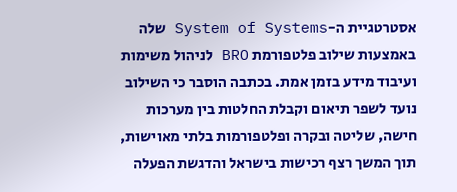אסטרטגיית ה-System of Systems שלה באמצעות שילוב פלטפורמת BRO לניהול משימות ועיבוד מידע בזמן אמת. בכתבה הוסבר כי השילוב נועד לשפר תיאום וקבלת החלטות בין מערכות חישה, שליטה ובקרה ופלטפורמות בלתי מאוישות, תוך המשך רצף רכישות בישראל והדגשת הפעלה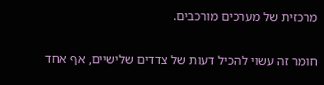מרכזית של מערכים מורכבים.

חומר זה עשוי להכיל דעות של צדדים שלישיים, אף אחד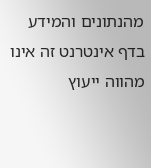מהנתונים והמידע בדף אינטרנט זה אינו מהווה ייעוץ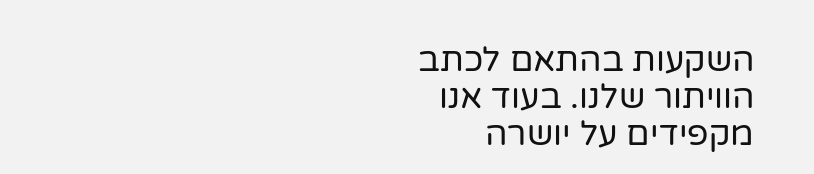השקעות בהתאם לכתב הוויתור שלנו. בעוד אנו מקפידים על יושרה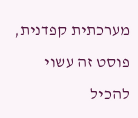מערכתית קפדנית, פוסט זה עשוי להכיל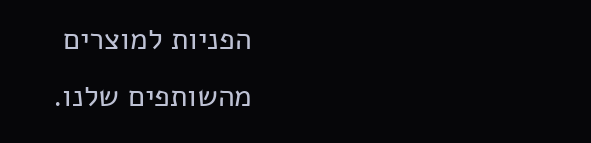הפניות למוצרים מהשותפים שלנו.